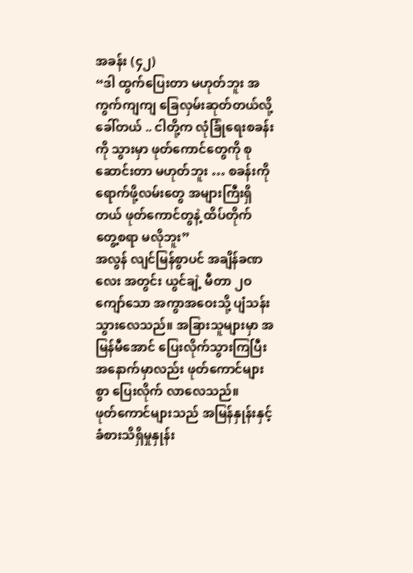အခန်း (၄၂)
“ဒါ ထွက်ပြေးတာ မဟုတ်ဘူး အကွက်ကျကျ ခြေလှမ်းဆုတ်တယ်လို့ ခေါ်တယ် .. ငါတို့က လုံခြုံရေးစခန်းကို သွားမှာ ဖုတ်ကောင်တွေကို စုဆောင်းတာ မဟုတ်ဘူး … စခန်းကို ရောက်ဖို့လမ်းတွေ အများကြီးရှိတယ် ဖုတ်ကောင်တွနဲ့ ထိပ်တိုက် တွေ့စရာ မလိုဘူး”
အလွန် လျင်မြန်စွာပင် အချိန်ခဏလေး အတွင်း ယွင်ချဲ့ မီတာ ၂ဝ ကျော်သော အကွာအဝေးသို့ ပျံသန်း သွားလေသည်။ အခြားသူများမှာ အမြန်မီအောင် ပြေးလိုက်သွားကြပြီး အနောက်မှာလည်း ဖုတ်ကောင်များစွာ ပြေးလိုက် လာလေသည်။
ဖုတ်ကောင်များသည် အမြန်နှုန်းနှင့် ခံစားသိရှိမှုနှုန်း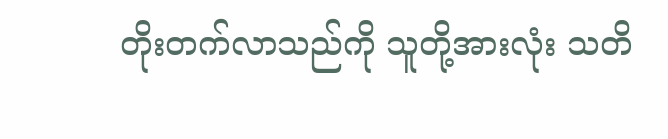တိုးတက်လာသည်ကို သူတို့အားလုံး သတိ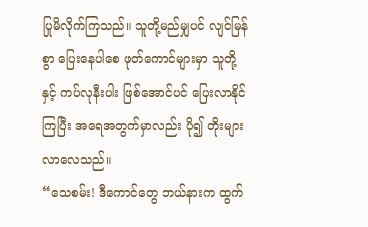ပြုမိလိုက်ကြသည်။ သူတို့မည်မျှပင် လျင်မြန်စွာ ပြေးနေပါစေ ဖုတ်ကောင်များမှာ သူတို့နှင့် ကပ်လုနီးပါး ဖြစ်အောင်ပင် ပြေးလာနိုင်ကြပြီး အရေအတွက်မှာလည်း ပို၍ တိုးများ လာလေသည်။
“သေစမ်း! ဒီကောင်တွေ ဘယ်နားက ထွက်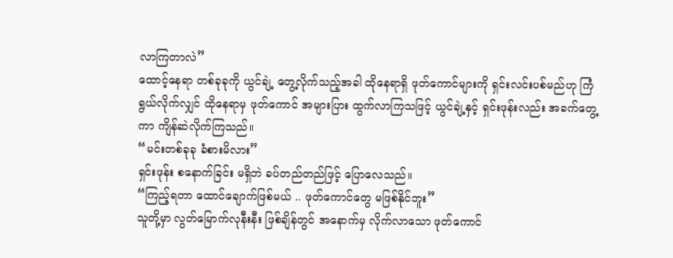လာကြတာလဲ”
ထောင့်နေရာ တစ်ခုခုကို ယွင်ချဲ့ တွေ့လိုက်သည့်အခါ ထိုနေရာရှိ ဖုတ်ကောင်များကို ရှင်းလင်းပစ်မည်ဟု ကြံရွယ်လိုက်လျှင် ထိုနေရာမှ ဖုတ်ကောင် အများပြား ထွက်လာကြသဖြင့် ယွင်ချဲ့နှင့် ရှင်းဖုန်းလည်း အခက်တွေ့ကာ ကျိန်ဆဲလိုက်ကြသည်။
“မင်းတစ်ခုခု ခံစားမိလား”
ရှင်းဖုန်း စနောက်ခြင်း မရှိဘဲ ခပ်တည်တည်ဖြင့် ပြောလေသည်။
“ကြည့်ရတာ ထောင်ချောက်ဖြစ်မယ် .. ဖုတ်ကောင်တွေ မဖြစ်နိုင်ဘူး”
သူတို့မှာ လွတ်မြောက်လုနီးနီး ဖြစ်ချိန်တွင် အနောက်မှ လိုက်လာသော ဖုတ်ကောင်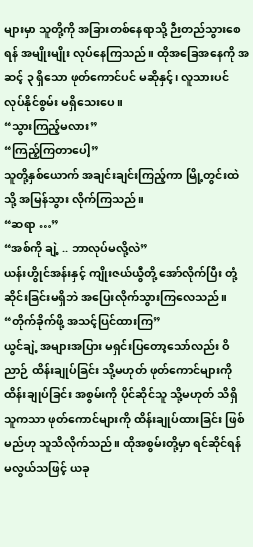များမှာ သူတို့ကို အခြားတစ်နေရာသို့ ဉီးတည်သွားစေရန် အမျိုးမျိုး လုပ်နေကြသည်။ ထိုအခြေအနေကို အဆင့် ၃ ရှိသော ဖုတ်ကောင်ပင် မဆိုနှင့်၊ လူသားပင် လုပ်နိုင်စွမ်း မရှိသေးပေ။
“သွားကြည့်မလား”
“ကြည့်ကြတာပေါ့”
သူတို့နှစ်ယောက် အချင်းချင်းကြည့်ကာ မြို့တွင်းထဲသို့ အမြန်သွား လိုက်ကြသည်။
“ဆရာ …”
“အစ်ကို ချဲ့ .. ဘာလုပ်မလို့လဲ”
ယန်းဟွိုင်အန်းနှင့် ကျိုးဇယ်ယွီတို့ အော်လိုက်ပြီး တုံ့ဆိုင်းခြင်းမရှိဘဲ အပြေးလိုက်သွားကြလေသည်။
“တိုက်ခိုက်ဖို့ အသင့်ပြင်ထားကြ”
ယွင်ချဲ့ အများအပြား မရှင်းပြတော့သော်လည်း ဝိညာဉ် ထိန်းချုပ်ခြင်း သို့မဟုတ် ဖုတ်ကောင်များကို ထိန်းချုပ်ခြင်း အစွမ်းကို ပိုင်ဆိုင်သူ သို့မဟုတ် သိရှိသူကသာ ဖုတ်ကောင်များကို ထိန်းချုပ်ထားခြင်း ဖြစ်မည်ဟု သူသိလိုက်သည်။ ထိုအစွမ်းတို့မှာ ရင်ဆိုင်ရန် မလွယ်သဖြင့် ယခု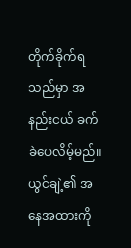တိုက်ခိုက်ရသည်မှာ အနည်းငယ် ခက်ခဲပေလိမ့်မည်။
ယွင်ချဲ့၏ အနေအထားကို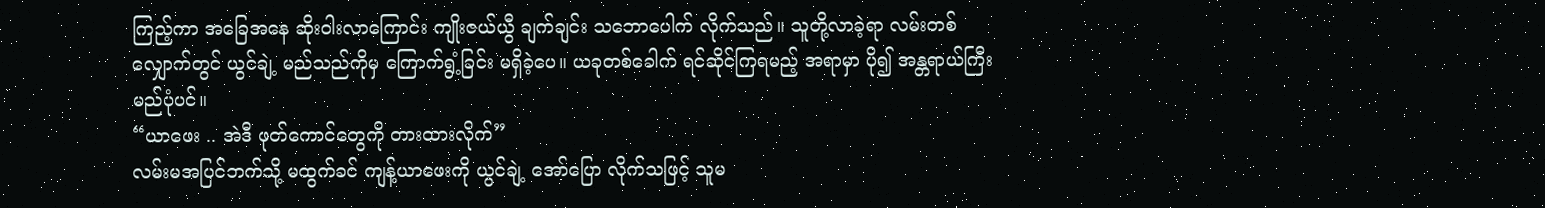ကြည့်ကာ အခြေအနေ ဆိုးဝါးလာကြောင်း ကျိုးဇယ်ယွီ ချက်ချင်း သဘောပေါက် လိုက်သည်။ သူတို့လာခဲ့ရာ လမ်းတစ်လျှောက်တွင် ယွင်ချဲ့ မည်သည်ကိုမှ ကြောက်ရွံ့ခြင်း မရှိခဲ့ပေ။ ယခုတစ်ခေါက် ရင်ဆိုင်ကြရမည့် အရာမှာ ပို၍ အန္တရာယ်ကြီးမည်ပုံပင်။
“ယာဖေး .. အဲဒီ ဖုတ်ကောင်တွေကို တားထားလိုက်”
လမ်းမအပြင်ဘက်သို့ မထွက်ခင် ကျန့်ယာဖေးကို ယွင်ချဲ့ အော်ပြော လိုက်သဖြင့် သူမ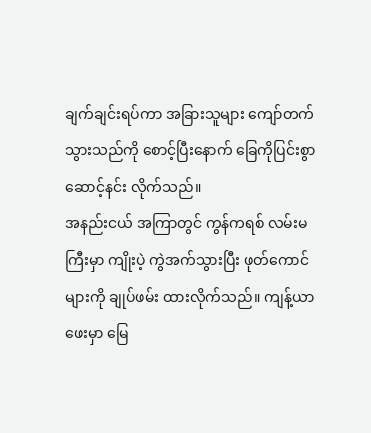ချက်ချင်းရပ်ကာ အခြားသူများ ကျော်တက် သွားသည်ကို စောင့်ပြီးနောက် ခြေကိုပြင်းစွာဆောင့်နင်း လိုက်သည်။
အနည်းငယ် အကြာတွင် ကွန်ကရစ် လမ်းမကြီးမှာ ကျိုးပဲ့ ကွဲအက်သွားပြီး ဖုတ်ကောင်များကို ချုပ်ဖမ်း ထားလိုက်သည်။ ကျန့်ယာဖေးမှာ မြေ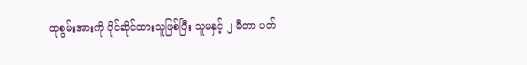ထုစွမ်းအားကို ပိုင်ဆိုင်ထားသူဖြစ်ပြီး သူမနှင့် ၂ မီတာ ပတ်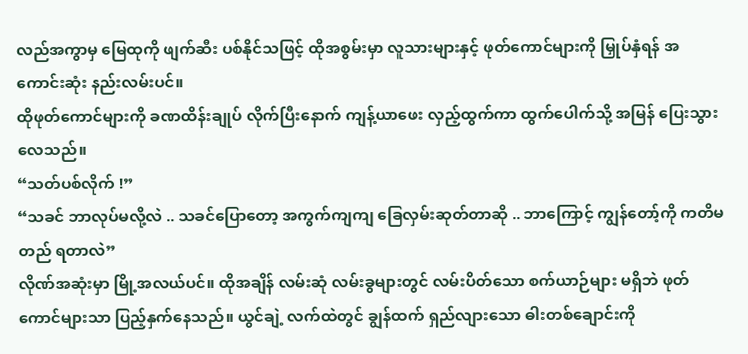လည်အကွာမှ မြေထုကို ဖျက်ဆီး ပစ်နိုင်သဖြင့် ထိုအစွမ်းမှာ လူသားများနှင့် ဖုတ်ကောင်များကို မြှုပ်နှံရန် အကောင်းဆုံး နည်းလမ်းပင်။
ထိုဖုတ်ကောင်များကို ခဏထိန်းချုပ် လိုက်ပြီးနောက် ကျန့်ယာဖေး လှည့်ထွက်ကာ ထွက်ပေါက်သို့ အမြန် ပြေးသွားလေသည်။
“သတ်ပစ်လိုက် !”
“သခင် ဘာလုပ်မလို့လဲ .. သခင်ပြောတော့ အကွက်ကျကျ ခြေလှမ်းဆုတ်တာဆို .. ဘာကြောင့် ကျွန်တော့်ကို ကတိမတည် ရတာလဲ”
လိုဏ်အဆုံးမှာ မြို့အလယ်ပင်။ ထိုအချိန် လမ်းဆုံ လမ်းခွများတွင် လမ်းပိတ်သော စက်ယာဉ်များ မရှိဘဲ ဖုတ်ကောင်များသာ ပြည့်နှက်နေသည်။ ယွင်ချဲ့ လက်ထဲတွင် ချွန်ထက် ရှည်လျားသော ဓါးတစ်ချောင်းကို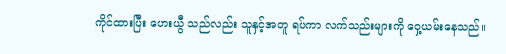ကိုင်ထားပြီး ဟေးယွီ သည်လည်း သူနှင့်အတူ ရပ်ကာ လက်သည်းများကို ဝှေ့ယမ်းနေသည်။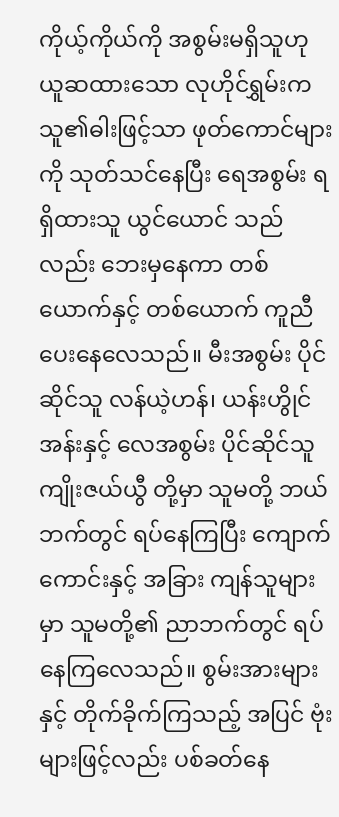ကိုယ့်ကိုယ်ကို အစွမ်းမရှိသူဟု ယူဆထားသော လုဟိုင်ရွှမ်းက သူ၏ဓါးဖြင့်သာ ဖုတ်ကောင်များကို သုတ်သင်နေပြီး ရေအစွမ်း ရရှိထားသူ ယွင်ယောင် သည်လည်း ဘေးမှနေကာ တစ်ယောက်နှင့် တစ်ယောက် ကူညီပေးနေလေသည်။ မီးအစွမ်း ပိုင်ဆိုင်သူ လန်ယဲ့ဟန်၊ ယန်းဟွိုင်အန်းနှင့် လေအစွမ်း ပိုင်ဆိုင်သူ ကျိုးဇယ်ယွီ တို့မှာ သူမတို့ ဘယ်ဘက်တွင် ရပ်နေကြပြီး ကျောက်ကောင်းနှင့် အခြား ကျန်သူများမှာ သူမတို့၏ ညာဘက်တွင် ရပ်နေကြလေသည်။ စွမ်းအားများနှင့် တိုက်ခိုက်ကြသည့် အပြင် ဗုံးများဖြင့်လည်း ပစ်ခတ်နေ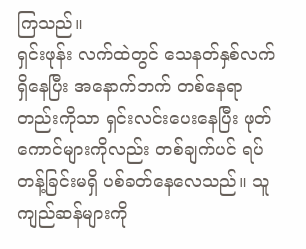ကြသည်။
ရှင်းဖုန်း လက်ထဲတွင် သေနတ်နှစ်လက် ရှိနေပြီး အနောက်ဘက် တစ်နေရာတည်းကိုသာ ရှင်းလင်းပေးနေပြီး ဖုတ်ကောင်များကိုလည်း တစ်ချက်ပင် ရပ်တန့်ခြင်းမရှိ ပစ်ခတ်နေလေသည်။ သူကျည်ဆန်များကို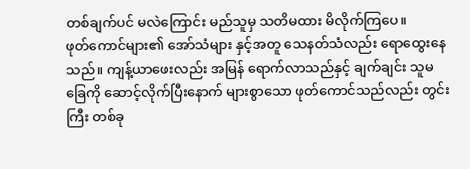တစ်ချက်ပင် မလဲကြောင်း မည်သူမှ သတိမထား မိလိုက်ကြပေ။
ဖုတ်ကောင်များ၏ အော်သံများ နှင့်အတူ သေနတ်သံလည်း ရောထွေးနေသည်။ ကျန့်ယာဖေးလည်း အမြန် ရောက်လာသည်နှင့် ချက်ချင်း သူမခြေကို ဆောင့်လိုက်ပြီးနောက် များစွာသော ဖုတ်ကောင်သည်လည်း တွင်းကြီး တစ်ခု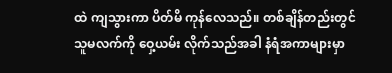ထဲ ကျသွားကာ ပိတ်မိ ကုန်လေသည်။ တစ်ချိန်တည်းတွင် သူမလက်ကို ဝှေ့ယမ်း လိုက်သည်အခါ နံရံအကာများမှာ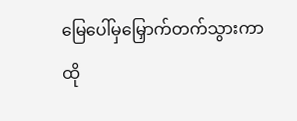မြေပေါ်မှမြှောက်တက်သွားကာ ထို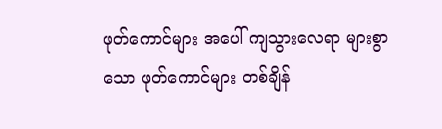ဖုတ်ကောင်များ အပေါ် ကျသွားလေရာ များစွာသော ဖုတ်ကောင်များ တစ်ချိန်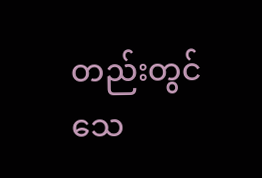တည်းတွင် သေ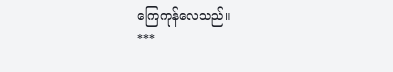ကြေကုန်လေသည်။
***